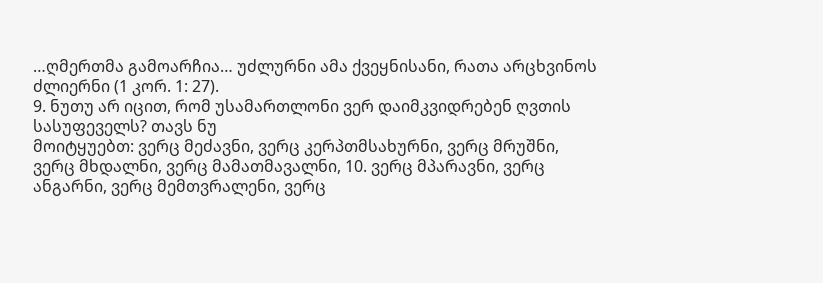…ღმერთმა გამოარჩია… უძლურნი ამა ქვეყნისანი, რათა არცხვინოს ძლიერნი (1 კორ. 1: 27).
9. ნუთუ არ იცით, რომ უსამართლონი ვერ დაიმკვიდრებენ ღვთის სასუფეველს? თავს ნუ
მოიტყუებთ: ვერც მეძავნი, ვერც კერპთმსახურნი, ვერც მრუშნი, ვერც მხდალნი, ვერც მამათმავალნი, 10. ვერც მპარავნი, ვერც ანგარნი, ვერც მემთვრალენი, ვერც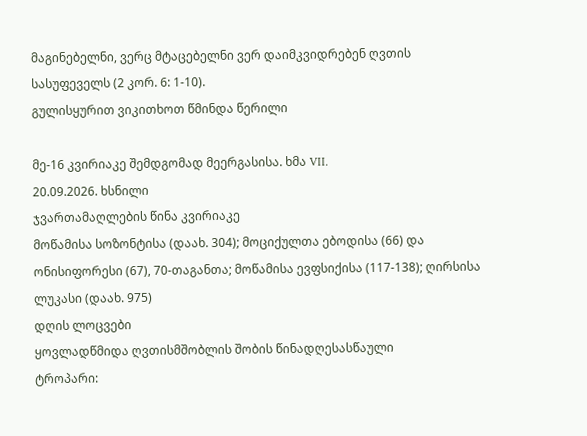მაგინებელნი, ვერც მტაცებელნი ვერ დაიმკვიდრებენ ღვთის სასუფეველს (2 კორ. 6: 1-10).
გულისყურით ვიკითხოთ წმინდა წერილი

მე-16 კვირიაკე შემდგომად მეერგასისა. ხმა VII.
20.09.2026. ხსნილი
ჯვართამაღლების წინა კვირიაკე
მოწამისა სოზონტისა (დაახ. 304); მოციქულთა ებოდისა (66) და ონისიფორესი (67), 70-თაგანთა; მოწამისა ევფსიქისა (117-138); ღირსისა ლუკასი (დაახ. 975)
დღის ლოცვები
ყოვლადწმიდა ღვთისმშობლის შობის წინადღესასწაული
ტროპარი: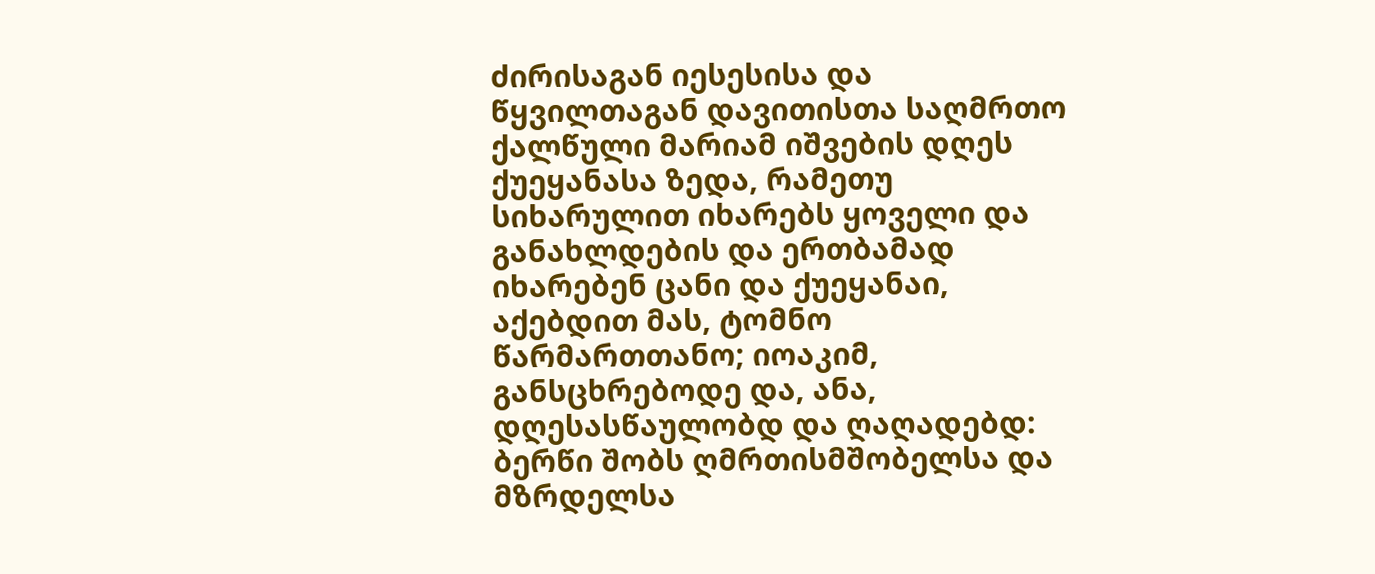ძირისაგან იესესისა და წყვილთაგან დავითისთა საღმრთო ქალწული მარიამ იშვების დღეს ქუეყანასა ზედა, რამეთუ სიხარულით იხარებს ყოველი და განახლდების და ერთბამად იხარებენ ცანი და ქუეყანაი, აქებდით მას, ტომნო წარმართთანო; იოაკიმ, განსცხრებოდე და, ანა, დღესასწაულობდ და ღაღადებდ: ბერწი შობს ღმრთისმშობელსა და მზრდელსა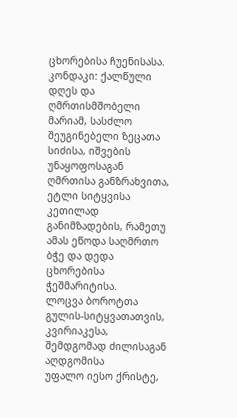ცხორებისა ჩუენისასა.
კონდაკი: ქალწული დღეს და ღმრთისმშობელი მარიამ, სასძლო შეუგინებელი ზეცათა სიძისა, იშვების უნაყოფოსაგან ღმრთისა განზრახვითა, ეტლი სიტყვისა კეთილად განიმზადების, რამეთუ ამას ეწოდა საღმრთო ბჭე და დედა ცხორებისა ჭეშმარიტისა.
ლოცვა ბოროტთა გულის-სიტყვათათვის, კვირიაკესა, შემდგომად ძილისაგან აღდგომისა
უფალო იესო ქრისტე,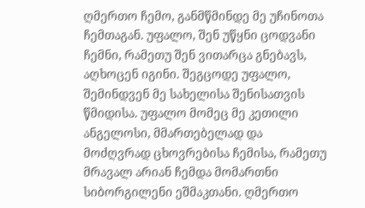ღმერთო ჩემო, განმწმინდე მე უჩინოთა ჩემთაგან. უფალო, შენ უწყნი ცოდვანი ჩემნი, რამეთუ შენ ვითარცა გნებავს, აღხოცენ იგინი. შეგცოდე უფალო, შემინდვენ მე სახელისა შენისათვის წმიდისა. უფალო მომეც მე კეთილი ანგელოსი, მმართებელად და მოძღვრად ცხოვრებისა ჩემისა, რამეთუ მრავალ არიან ჩემდა მომართნი სიბორგილენი ეშმაკთანი. ღმერთო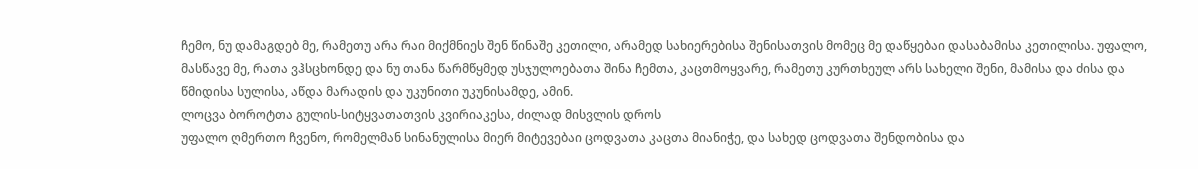ჩემო, ნუ დამაგდებ მე, რამეთუ არა რაი მიქმნიეს შენ წინაშე კეთილი, არამედ სახიერებისა შენისათვის მომეც მე დაწყებაი დასაბამისა კეთილისა. უფალო, მასწავე მე, რათა ვჰსცხონდე და ნუ თანა წარმწყმედ უსჯულოებათა შინა ჩემთა, კაცთმოყვარე, რამეთუ კურთხეულ არს სახელი შენი, მამისა და ძისა და წმიდისა სულისა, აწდა მარადის და უკუნითი უკუნისამდე, ამინ.
ლოცვა ბოროტთა გულის-სიტყვათათვის კვირიაკესა, ძილად მისვლის დროს
უფალო ღმერთო ჩვენო, რომელმან სინანულისა მიერ მიტევებაი ცოდვათა კაცთა მიანიჭე, და სახედ ცოდვათა შენდობისა და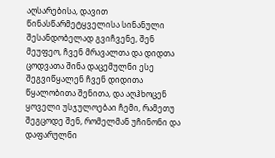აღსარებისა, დავით წინასწარმეტყველისა სინანული შესანდობელად გვიჩვენე, შენ მეუფეო, ჩვენ მრავალთა და დიდთა ცოდვათა შინა დაცემულნი ესე შეგვიწყალენ ჩვენ დიდითა წყალობითა შენითა, და აღჰხოცენ ყოველი უსჯულოებაი ჩემი, რამეთუ შეგცოდე შენ, რომელმან უჩინონი და დაფარულნი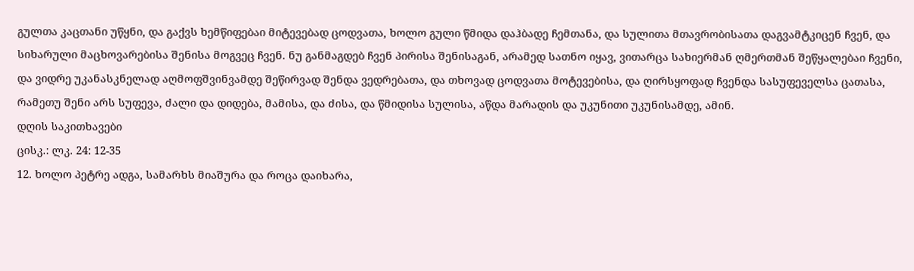გულთა კაცთანი უწყნი, და გაქვს ხემწიფებაი მიტევებად ცოდვათა, ხოლო გული წმიდა დაჰბადე ჩემთანა, და სულითა მთავრობისათა დაგვამტკიცენ ჩვენ, და სიხარული მაცხოვარებისა შენისა მოგვეც ჩვენ. ნუ განმაგდებ ჩვენ პირისა შენისაგან, არამედ სათნო იყავ, ვითარცა სახიერმან ღმერთმან შეწყალებაი ჩვენი, და ვიდრე უკანასკნელად აღმოფშვინვამდე შეწირვად შენდა ვედრებათა, და თხოვად ცოდვათა მოტევებისა, და ღირსყოფად ჩვენდა სასუფეველსა ცათასა, რამეთუ შენი არს სუფევა, ძალი და დიდება, მამისა, და ძისა, და წმიდისა სულისა, აწდა მარადის და უკუნითი უკუნისამდე, ამინ.
დღის საკითხავები
ცისკ.: ლკ. 24: 12-35
12. ხოლო პეტრე ადგა, სამარხს მიაშურა და როცა დაიხარა,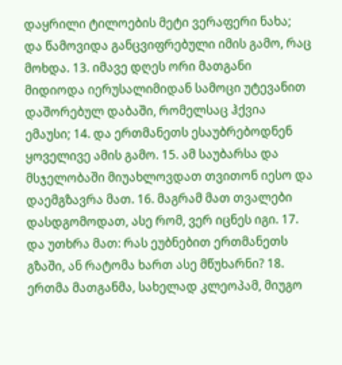დაყრილი ტილოების მეტი ვერაფერი ნახა; და წამოვიდა განცვიფრებული იმის გამო, რაც მოხდა. 13. იმავე დღეს ორი მათგანი მიდიოდა იერუსალიმიდან სამოცი უტევანით დაშორებულ დაბაში, რომელსაც ჰქვია ემაუსი; 14. და ერთმანეთს ესაუბრებოდნენ ყოველივე ამის გამო. 15. ამ საუბარსა და მსჯელობაში მიუახლოვდათ თვითონ იესო და დაემგზავრა მათ. 16. მაგრამ მათ თვალები დასდგომოდათ, ასე რომ, ვერ იცნეს იგი. 17. და უთხრა მათ: რას ეუბნებით ერთმანეთს გზაში, ან რატომა ხართ ასე მწუხარნი? 18. ერთმა მათგანმა, სახელად კლეოპამ, მიუგო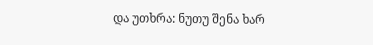და უთხრა: ნუთუ შენა ხარ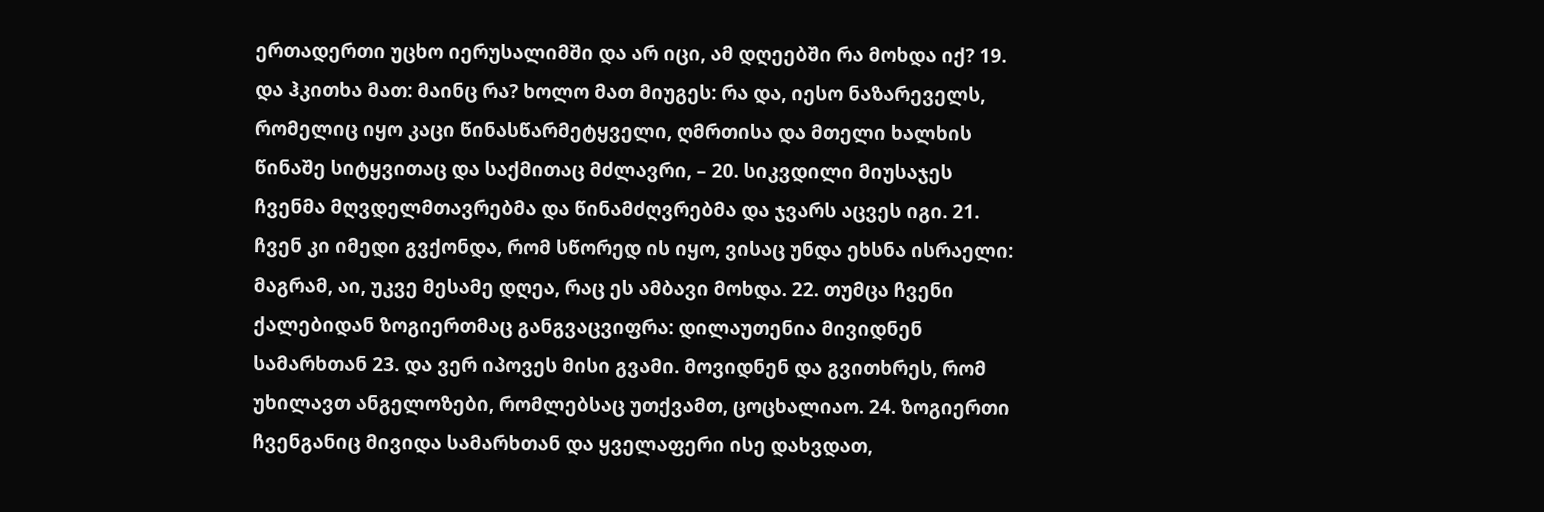ერთადერთი უცხო იერუსალიმში და არ იცი, ამ დღეებში რა მოხდა იქ? 19. და ჰკითხა მათ: მაინც რა? ხოლო მათ მიუგეს: რა და, იესო ნაზარეველს, რომელიც იყო კაცი წინასწარმეტყველი, ღმრთისა და მთელი ხალხის წინაშე სიტყვითაც და საქმითაც მძლავრი, – 20. სიკვდილი მიუსაჯეს ჩვენმა მღვდელმთავრებმა და წინამძღვრებმა და ჯვარს აცვეს იგი. 21. ჩვენ კი იმედი გვქონდა, რომ სწორედ ის იყო, ვისაც უნდა ეხსნა ისრაელი: მაგრამ, აი, უკვე მესამე დღეა, რაც ეს ამბავი მოხდა. 22. თუმცა ჩვენი ქალებიდან ზოგიერთმაც განგვაცვიფრა: დილაუთენია მივიდნენ სამარხთან 23. და ვერ იპოვეს მისი გვამი. მოვიდნენ და გვითხრეს, რომ უხილავთ ანგელოზები, რომლებსაც უთქვამთ, ცოცხალიაო. 24. ზოგიერთი ჩვენგანიც მივიდა სამარხთან და ყველაფერი ისე დახვდათ,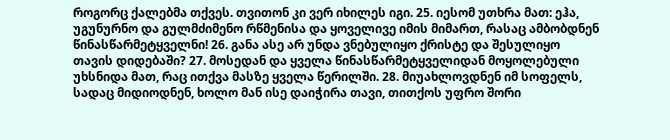როგორც ქალებმა თქვეს. თვითონ კი ვერ იხილეს იგი. 25. იესომ უთხრა მათ: ეჰა, უგუნურნო და გულმძიმენო რწმენისა და ყოველივე იმის მიმართ, რასაც ამბობდნენ წინასწარმეტყველნი! 26. განა ასე არ უნდა ვნებულიყო ქრისტე და შესულიყო თავის დიდებაში? 27. მოსედან და ყველა წინასწარმეტყველიდან მოყოლებული უხსნიდა მათ, რაც ითქვა მასზე ყველა წერილში. 28. მიუახლოვდნენ იმ სოფელს, სადაც მიდიოდნენ, ხოლო მან ისე დაიჭირა თავი, თითქოს უფრო შორი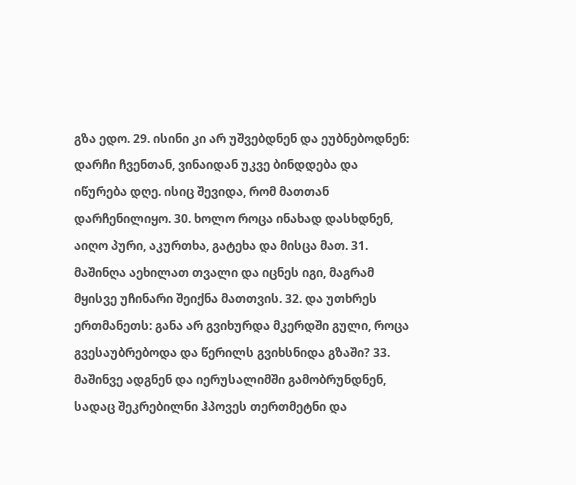გზა ედო. 29. ისინი კი არ უშვებდნენ და ეუბნებოდნენ: დარჩი ჩვენთან, ვინაიდან უკვე ბინდდება და იწურება დღე. ისიც შევიდა, რომ მათთან დარჩენილიყო. 30. ხოლო როცა ინახად დასხდნენ, აიღო პური, აკურთხა, გატეხა და მისცა მათ. 31. მაშინღა აეხილათ თვალი და იცნეს იგი, მაგრამ მყისვე უჩინარი შეიქნა მათთვის. 32. და უთხრეს ერთმანეთს: განა არ გვიხურდა მკერდში გული, როცა გვესაუბრებოდა და წერილს გვიხსნიდა გზაში? 33. მაშინვე ადგნენ და იერუსალიმში გამობრუნდნენ, სადაც შეკრებილნი ჰპოვეს თერთმეტნი და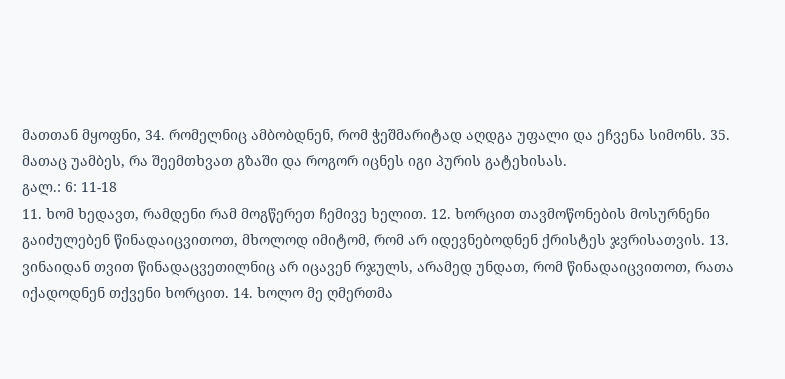მათთან მყოფნი, 34. რომელნიც ამბობდნენ, რომ ჭეშმარიტად აღდგა უფალი და ეჩვენა სიმონს. 35. მათაც უამბეს, რა შეემთხვათ გზაში და როგორ იცნეს იგი პურის გატეხისას.
გალ.: 6: 11-18
11. ხომ ხედავთ, რამდენი რამ მოგწერეთ ჩემივე ხელით. 12. ხორცით თავმოწონების მოსურნენი გაიძულებენ წინადაიცვითოთ, მხოლოდ იმიტომ, რომ არ იდევნებოდნენ ქრისტეს ჯვრისათვის. 13. ვინაიდან თვით წინადაცვეთილნიც არ იცავენ რჯულს, არამედ უნდათ, რომ წინადაიცვითოთ, რათა იქადოდნენ თქვენი ხორცით. 14. ხოლო მე ღმერთმა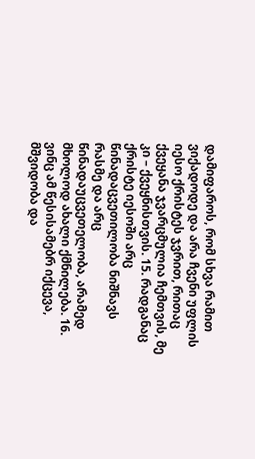დამიფაროს, რომ სხვა რამით ვიქადოდე და არა ჩვენი უფლის იესო ქრისტეს ჯვრით, რითაც ქვეყანა ჯვარცმულია ჩემთვის, მე კი – ქვეყნისთვის. 15. რადგანაც ქრისტე იესოში არც წინადაცვეთილობა ნიშნავს რასმე და არც წინადაუცვეთელობა, არამედ მხოლოდ ახალი ქმნილება. 16. ვინც ამ წესისამებრ იქცევა, მშვიდობა და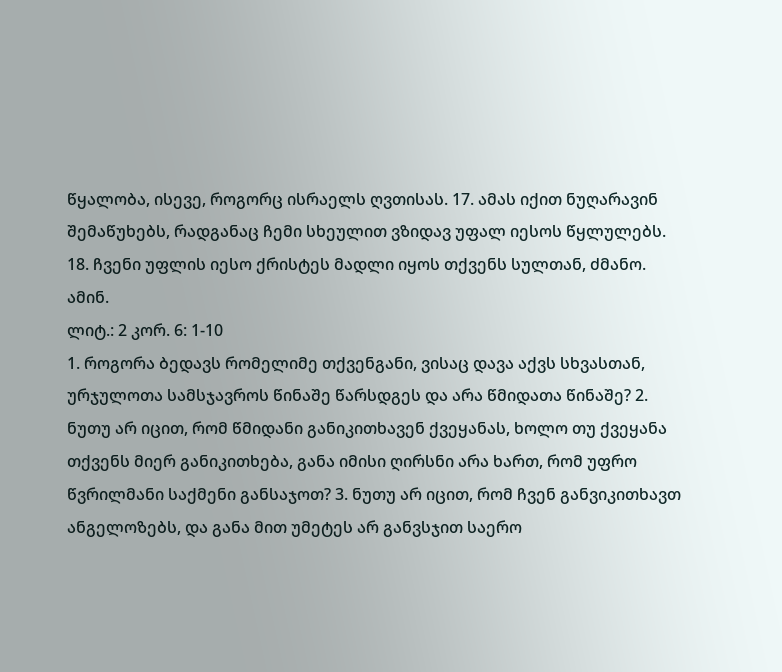წყალობა, ისევე, როგორც ისრაელს ღვთისას. 17. ამას იქით ნუღარავინ შემაწუხებს, რადგანაც ჩემი სხეულით ვზიდავ უფალ იესოს წყლულებს. 18. ჩვენი უფლის იესო ქრისტეს მადლი იყოს თქვენს სულთან, ძმანო. ამინ.
ლიტ.: 2 კორ. 6: 1-10
1. როგორა ბედავს რომელიმე თქვენგანი, ვისაც დავა აქვს სხვასთან, ურჯულოთა სამსჯავროს წინაშე წარსდგეს და არა წმიდათა წინაშე? 2. ნუთუ არ იცით, რომ წმიდანი განიკითხავენ ქვეყანას, ხოლო თუ ქვეყანა თქვენს მიერ განიკითხება, განა იმისი ღირსნი არა ხართ, რომ უფრო წვრილმანი საქმენი განსაჯოთ? 3. ნუთუ არ იცით, რომ ჩვენ განვიკითხავთ ანგელოზებს, და განა მით უმეტეს არ განვსჯით საერო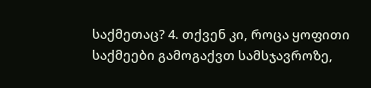საქმეთაც? 4. თქვენ კი, როცა ყოფითი საქმეები გამოგაქვთ სამსჯავროზე,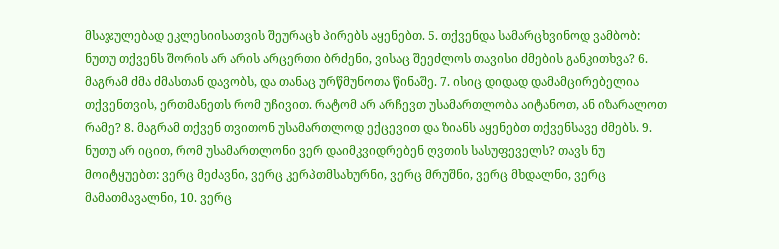მსაჯულებად ეკლესიისათვის შეურაცხ პირებს აყენებთ. 5. თქვენდა სამარცხვინოდ ვამბობ: ნუთუ თქვენს შორის არ არის არცერთი ბრძენი, ვისაც შეეძლოს თავისი ძმების განკითხვა? 6. მაგრამ ძმა ძმასთან დავობს, და თანაც ურწმუნოთა წინაშე. 7. ისიც დიდად დამამცირებელია თქვენთვის, ერთმანეთს რომ უჩივით. რატომ არ არჩევთ უსამართლობა აიტანოთ, ან იზარალოთ რამე? 8. მაგრამ თქვენ თვითონ უსამართლოდ ექცევით და ზიანს აყენებთ თქვენსავე ძმებს. 9. ნუთუ არ იცით, რომ უსამართლონი ვერ დაიმკვიდრებენ ღვთის სასუფეველს? თავს ნუ მოიტყუებთ: ვერც მეძავნი, ვერც კერპთმსახურნი, ვერც მრუშნი, ვერც მხდალნი, ვერც მამათმავალნი, 10. ვერც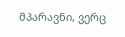მპარავნი, ვერც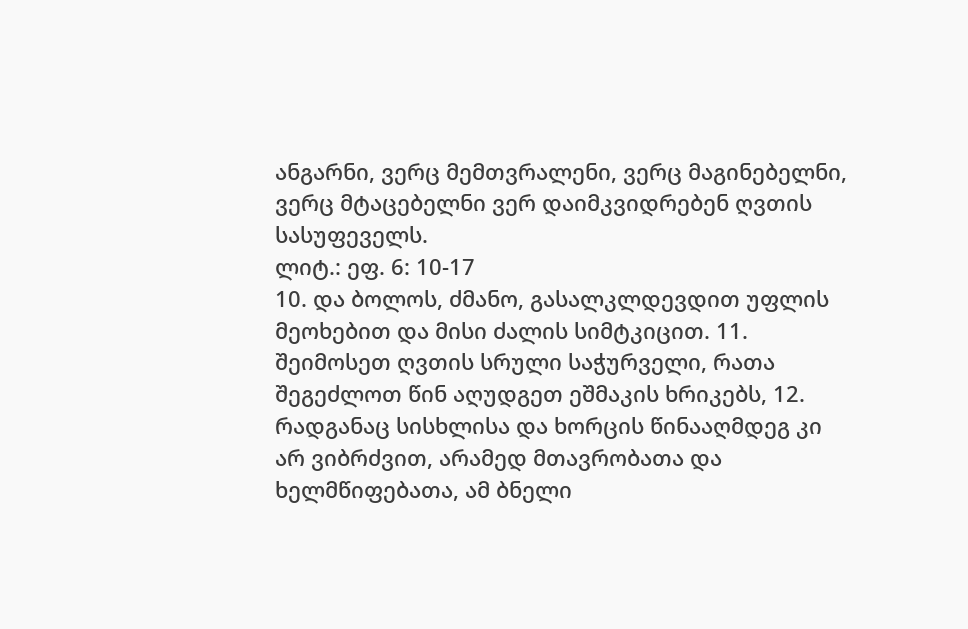ანგარნი, ვერც მემთვრალენი, ვერც მაგინებელნი, ვერც მტაცებელნი ვერ დაიმკვიდრებენ ღვთის სასუფეველს.
ლიტ.: ეფ. 6: 10-17
10. და ბოლოს, ძმანო, გასალკლდევდით უფლის მეოხებით და მისი ძალის სიმტკიცით. 11. შეიმოსეთ ღვთის სრული საჭურველი, რათა შეგეძლოთ წინ აღუდგეთ ეშმაკის ხრიკებს, 12. რადგანაც სისხლისა და ხორცის წინააღმდეგ კი არ ვიბრძვით, არამედ მთავრობათა და ხელმწიფებათა, ამ ბნელი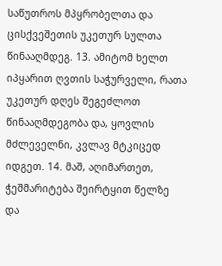საწუთროს მპყრობელთა და ცისქვეშეთის უკეთურ სულთა წინააღმდეგ. 13. ამიტომ ხელთ იპყარით ღვთის საჭურველი, რათა უკეთურ დღეს შეგეძლოთ წინააღმდეგობა და, ყოვლის მძლეველნი, კვლავ მტკიცედ იდგეთ. 14. მაშ, აღიმართეთ, ჭეშმარიტება შეირტყით წელზე და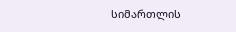სიმართლის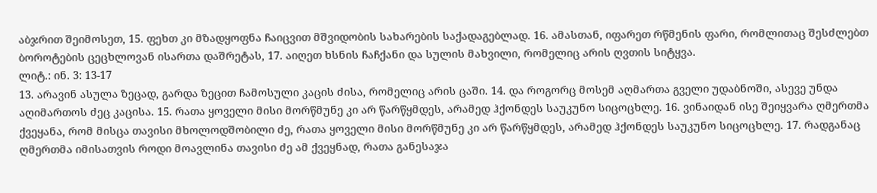აბჯრით შეიმოსეთ, 15. ფეხთ კი მზადყოფნა ჩაიცვით მშვიდობის სახარების საქადაგებლად. 16. ამასთან, იფარეთ რწმენის ფარი, რომლითაც შესძლებთ ბოროტების ცეცხლოვან ისართა დაშრეტას, 17. აიღეთ ხსნის ჩაჩქანი და სულის მახვილი, რომელიც არის ღვთის სიტყვა.
ლიტ.: ინ. 3: 13-17
13. არავინ ასულა ზეცად, გარდა ზეცით ჩამოსული კაცის ძისა, რომელიც არის ცაში. 14. და როგორც მოსემ აღმართა გველი უდაბნოში, ასევე უნდა აღიმართოს ძეც კაცისა. 15. რათა ყოველი მისი მორწმუნე კი არ წარწყმდეს, არამედ ჰქონდეს საუკუნო სიცოცხლე. 16. ვინაიდან ისე შეიყვარა ღმერთმა ქვეყანა, რომ მისცა თავისი მხოლოდშობილი ძე, რათა ყოველი მისი მორწმუნე კი არ წარწყმდეს, არამედ ჰქონდეს საუკუნო სიცოცხლე. 17. რადგანაც ღმერთმა იმისათვის როდი მოავლინა თავისი ძე ამ ქვეყნად, რათა განესაჯა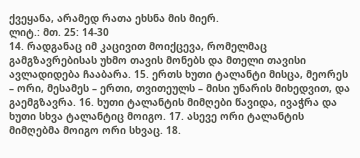ქვეყანა, არამედ რათა ეხსნა მის მიერ.
ლიტ.: მთ. 25: 14-30
14. რადგანაც იმ კაცივით მოიქცევა, რომელმაც გამგზავრებისას უხმო თავის მონებს და მთელი თავისი ავლადიდება ჩააბარა. 15. ერთს ხუთი ტალანტი მისცა, მეორეს – ორი, მესამეს – ერთი, თვითეულს – მისი უნარის მიხედვით, და გაემგზავრა. 16. ხუთი ტალანტის მიმღები წავიდა, ივაჭრა და ხუთი სხვა ტალანტიც მოიგო. 17. ასევე ორი ტალანტის მიმღებმა მოიგო ორი სხვაც. 18.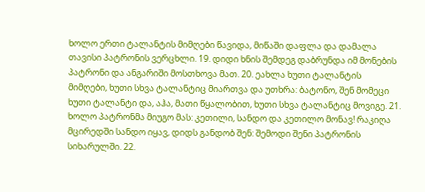ხოლო ერთი ტალანტის მიმღები წავიდა, მიწაში დაფლა და დამალა თავისი პატრონის ვერცხლი. 19. დიდი ხნის შემდეგ დაბრუნდა იმ მონების პატრონი და ანგარიში მოსთხოვა მათ. 20. ეახლა ხუთი ტალანტის მიმღები, ხუთი სხვა ტალანტიც მიართვა და უთხრა: ბატონო, შენ მომეცი ხუთი ტალანტი და, აჰა, მათი წყალობით, ხუთი სხვა ტალანტიც მოვიგე. 21. ხოლო პატრონმა მიუგო მას: კეთილი, სანდო და კეთილო მონავ! რაკიღა მცირედში სანდო იყავ, დიდს განდობ შენ: შემოდი შენი პატრონის სიხარულში. 22.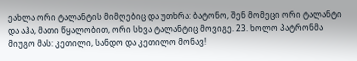ეახლა ორი ტალანტის მიმღებიც და უთხრა: ბატონო, შენ მომეცი ორი ტალანტი და აჰა, მათი წყალობით, ორი სხვა ტალანტიც მოვიგე. 23. ხოლო პატრონმა მიუგო მას: კეთილი, სანდო და კეთილო მონავ!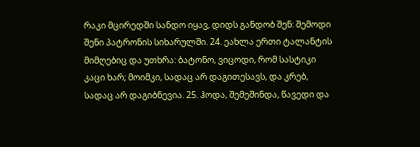რაკი მცირედში სანდო იყავ, დიდს განდობ შენ: შემოდი შენი პატრონის სიხარულში. 24. ეახლა ერთი ტალანტის მიმღებიც და უთხრა: ბატონო, ვიცოდი, რომ სასტიკი კაცი ხარ; მოიმკი, სადაც არ დაგითესავს, და კრებ, სადაც არ დაგიბნევია. 25. ჰოდა, შემეშინდა, წავედი და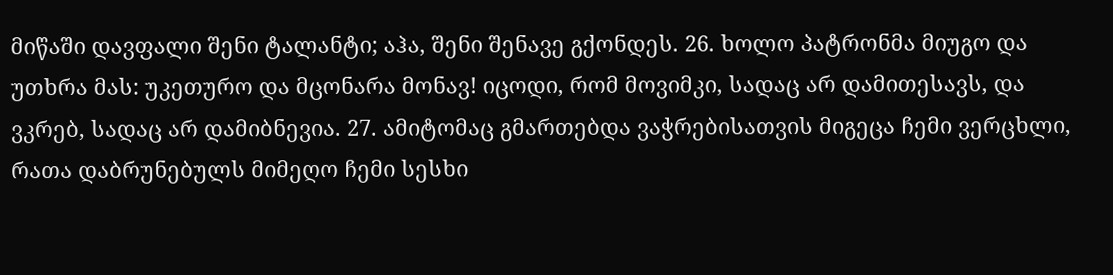მიწაში დავფალი შენი ტალანტი; აჰა, შენი შენავე გქონდეს. 26. ხოლო პატრონმა მიუგო და უთხრა მას: უკეთურო და მცონარა მონავ! იცოდი, რომ მოვიმკი, სადაც არ დამითესავს, და ვკრებ, სადაც არ დამიბნევია. 27. ამიტომაც გმართებდა ვაჭრებისათვის მიგეცა ჩემი ვერცხლი, რათა დაბრუნებულს მიმეღო ჩემი სესხი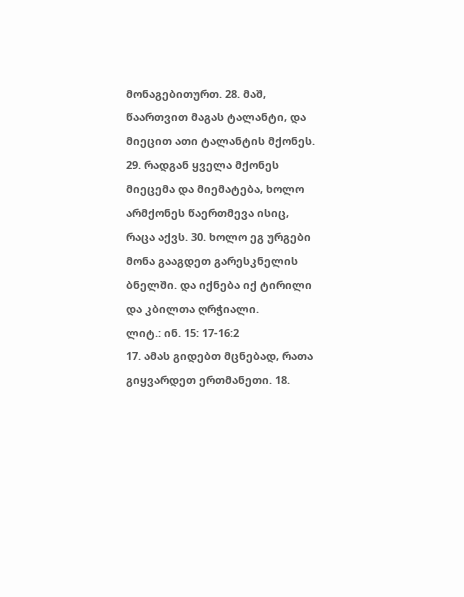მონაგებითურთ. 28. მაშ, წაართვით მაგას ტალანტი, და მიეცით ათი ტალანტის მქონეს. 29. რადგან ყველა მქონეს მიეცემა და მიემატება, ხოლო არმქონეს წაერთმევა ისიც, რაცა აქვს. 30. ხოლო ეგ ურგები მონა გააგდეთ გარესკნელის ბნელში. და იქნება იქ ტირილი და კბილთა ღრჭიალი.
ლიტ.: ინ. 15: 17-16:2
17. ამას გიდებთ მცნებად, რათა გიყვარდეთ ერთმანეთი. 18.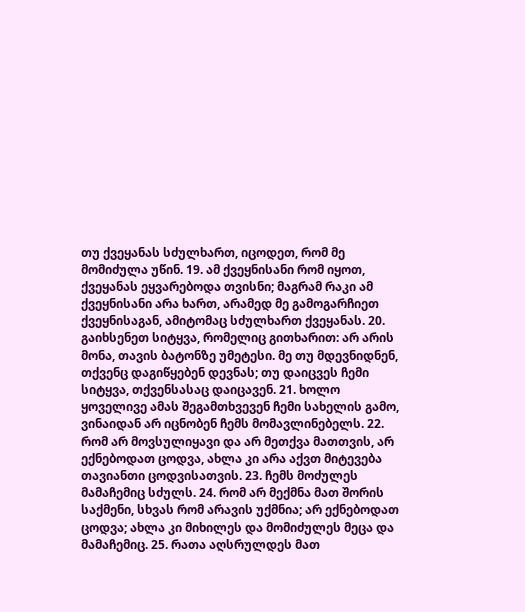თუ ქვეყანას სძულხართ, იცოდეთ, რომ მე მომიძულა უწინ. 19. ამ ქვეყნისანი რომ იყოთ, ქვეყანას ეყვარებოდა თვისნი; მაგრამ რაკი ამ ქვეყნისანი არა ხართ, არამედ მე გამოგარჩიეთ ქვეყნისაგან, ამიტომაც სძულხართ ქვეყანას. 20. გაიხსენეთ სიტყვა, რომელიც გითხარით: არ არის მონა, თავის ბატონზე უმეტესი. მე თუ მდევნიდნენ, თქვენც დაგიწყებენ დევნას; თუ დაიცვეს ჩემი სიტყვა, თქვენსასაც დაიცავენ. 21. ხოლო ყოველივე ამას შეგამთხვევენ ჩემი სახელის გამო, ვინაიდან არ იცნობენ ჩემს მომავლინებელს. 22. რომ არ მოვსულიყავი და არ მეთქვა მათთვის, არ ექნებოდათ ცოდვა, ახლა კი არა აქვთ მიტევება თავიანთი ცოდვისათვის. 23. ჩემს მოძულეს მამაჩემიც სძულს. 24. რომ არ მექმნა მათ შორის საქმენი, სხვას რომ არავის უქმნია; არ ექნებოდათ ცოდვა; ახლა კი მიხილეს და მომიძულეს მეცა და მამაჩემიც. 25. რათა აღსრულდეს მათ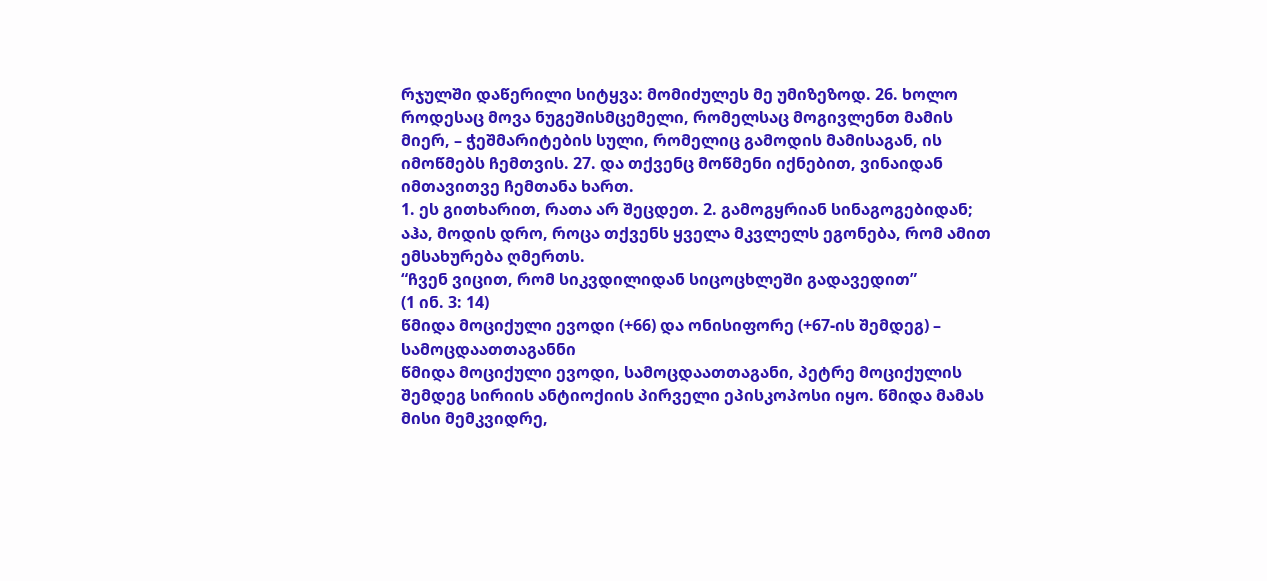რჯულში დაწერილი სიტყვა: მომიძულეს მე უმიზეზოდ. 26. ხოლო როდესაც მოვა ნუგეშისმცემელი, რომელსაც მოგივლენთ მამის მიერ, – ჭეშმარიტების სული, რომელიც გამოდის მამისაგან, ის იმოწმებს ჩემთვის. 27. და თქვენც მოწმენი იქნებით, ვინაიდან იმთავითვე ჩემთანა ხართ.
1. ეს გითხარით, რათა არ შეცდეთ. 2. გამოგყრიან სინაგოგებიდან; აჰა, მოდის დრო, როცა თქვენს ყველა მკვლელს ეგონება, რომ ამით ემსახურება ღმერთს.
“ჩვენ ვიცით, რომ სიკვდილიდან სიცოცხლეში გადავედით”
(1 ინ. 3: 14)
წმიდა მოციქული ევოდი (+66) და ონისიფორე (+67-ის შემდეგ) – სამოცდაათთაგანნი
წმიდა მოციქული ევოდი, სამოცდაათთაგანი, პეტრე მოციქულის შემდეგ სირიის ანტიოქიის პირველი ეპისკოპოსი იყო. წმიდა მამას მისი მემკვიდრე,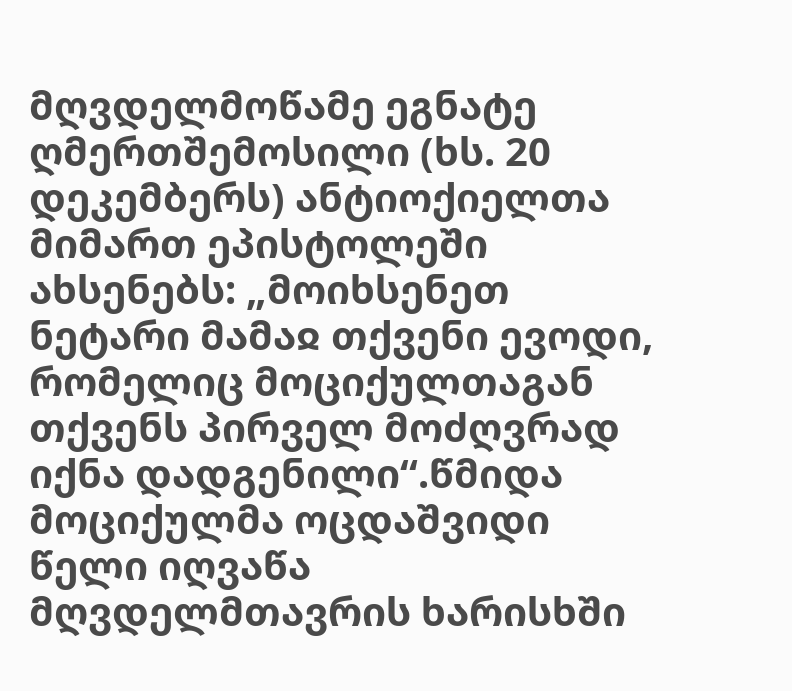მღვდელმოწამე ეგნატე ღმერთშემოსილი (ხს. 20 დეკემბერს) ანტიოქიელთა მიმართ ეპისტოლეში ახსენებს: „მოიხსენეთ ნეტარი მამაჲ თქვენი ევოდი, რომელიც მოციქულთაგან თქვენს პირველ მოძღვრად იქნა დადგენილი“.წმიდა მოციქულმა ოცდაშვიდი წელი იღვაწა მღვდელმთავრის ხარისხში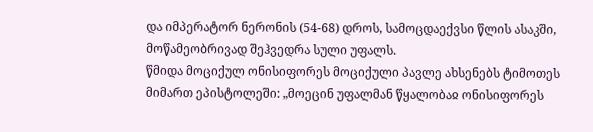და იმპერატორ ნერონის (54-68) დროს, სამოცდაექვსი წლის ასაკში, მოწამეობრივად შეჰვედრა სული უფალს.
წმიდა მოციქულ ონისიფორეს მოციქული პავლე ახსენებს ტიმოთეს მიმართ ეპისტოლეში: „მოეცინ უფალმან წყალობაჲ ონისიფორეს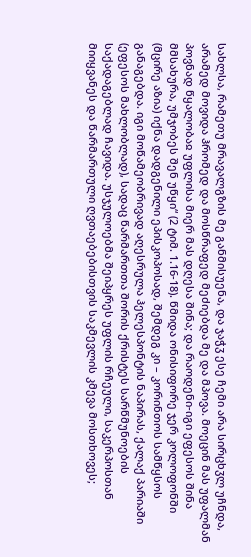სახლსა, რამეთუ მრავალგზის მე განმისუენა, და ჯაჭჳ ესე ჩემი არა სირცხჳლ უჩნდა, არამედ მოვიდა ჰრომედ და მოსწრაფედ მეძიებდა მე და მპოვა. მოეცინ მას უფალმან პოვნად წყალობაჲ უფლისა მიერ მას დღესა შინა; და რაოდენი-იგი ეფესოს შინა მმსახურა, უმჯობეს შენ უწყი“ (2 ტიმ. 1.16-18). წმიდა ონისიფორე ჯერ კოლოფონში (მცირე აზია) იქნა დადგენილი ეპისკოპოსად, შემდეგ კი – კორინთოს სამწყსოს განაგებდა. იგი მოწამეობრივად აღესრულა ჰელესპონტის ნაპირას, ქალაქ პარიაში (ეფესოს მახლობლად), სადაც წარმართთა შორის ქრისტეს სარწმუნოების საქადაგებლად ჩავიდა. უსჯულოებმა შეიპყრეს უფლის რჩეული, საკერპოსთან მიიყვანეს და წარმართული ღვთაებებისთვის საკმევლის კმევა მოსთხოვეს;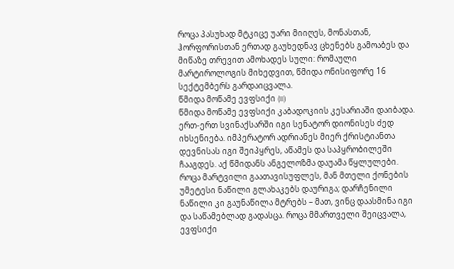როცა პასუხად მტკიცე უარი მიიღეს, მონასთან, ჰორფორისთან ერთად გაუხედნავ ცხენებს გამოაბეს და მიწაზე თრევით ამოხადეს სული: რომაული მარტიროლოგის მიხედვით, წმიდა ონისიფორე 16 სექტემბერს გარდაიცვალა.
წმიდა მოწამე ევფსიქი (II)
წმიდა მოწამე ევფსიქი კაბადოკიის კესარიაში დაიბადა. ერთ-ერთ სვინაქსარში იგი სენატორ დიონისეს ძედ იხსენიება. იმპერატორ ადრიანეს მიერ ქრისტიანთა დევნისას იგი შეიპყრეს, აწამეს და საპყრობილეში ჩააგდეს. აქ წმიდანს ანგელოზმა დაუამა წყლულები. როცა მარტვილი გაათავისუფლეს, მან მთელი ქონების უმეტესი ნაწილი გლახაკებს დაურიგა; დარჩენილი ნაწილი კი გაუნაწილა მტრებს – მათ, ვინც დაასმინა იგი და საწამებლად გადასცა. როცა მმართველი შეიცვალა, ევფსიქი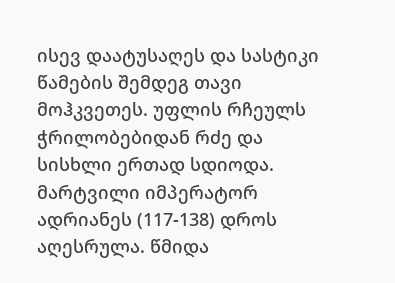ისევ დაატუსაღეს და სასტიკი წამების შემდეგ თავი მოჰკვეთეს. უფლის რჩეულს ჭრილობებიდან რძე და სისხლი ერთად სდიოდა. მარტვილი იმპერატორ ადრიანეს (117-138) დროს აღესრულა. წმიდა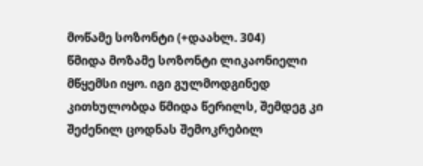მოწამე სოზონტი (+დაახლ. 304)
წმიდა მოზამე სოზონტი ლიკაონიელი მწყემსი იყო. იგი გულმოდგინედ კითხულობდა წმიდა წერილს, შემდეგ კი შეძენილ ცოდნას შემოკრებილ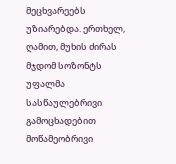მეცხვარეებს უზიარებდა. ერთხელ, ღამით, მუხის ძირას მჯდომ სოზონტს უფალმა სასწაულებრივი გამოცხადებით მოწამეობრივი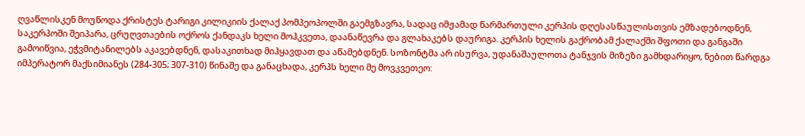ღვაწლისკენ მოუწოდა.ქრისტეს ტარიგი კილიკიის ქალაქ პომპეოპოლში გაემგზავრა, სადაც იმჟამად წარმართული კერპის დღესასწაულისთვის ემზადებოდნენ, საკერპოში შეიპარა, ცრუღვთაების ოქროს ქანდაკს ხელი მოჰკვეთა, დაანაწევრა და გლახაკებს დაურიგა. კერპის ხელის გაქრობამ ქალაქში შფოთი და განგაში გამოიწვია, ეჭვმიტანილებს აკავებდნენ, დასაკითხად მიჰყავდათ და აწამებდნენ. სოზონტმა არ ისურვა, უდანაშაულოთა ტანჯვის მიზეზი გამხდარიყო, ნებით წარდგა იმპერატორ მაქსიმიანეს (284-305; 307-310) წინაშე და განაცხადა, კერპს ხელი მე მოვკვეთეო: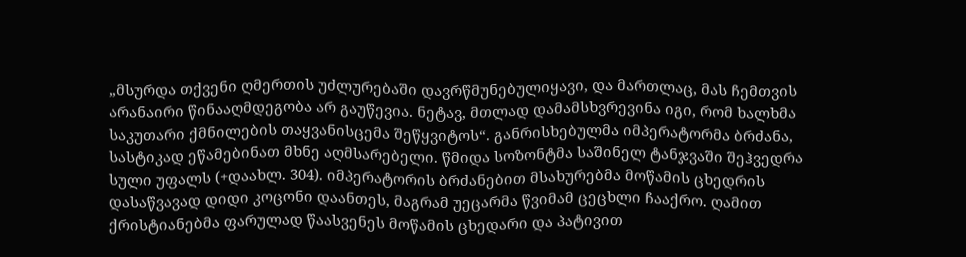„მსურდა თქვენი ღმერთის უძლურებაში დავრწმუნებულიყავი, და მართლაც, მას ჩემთვის არანაირი წინააღმდეგობა არ გაუწევია. ნეტავ, მთლად დამამსხვრევინა იგი, რომ ხალხმა საკუთარი ქმნილების თაყვანისცემა შეწყვიტოს“. განრისხებულმა იმპერატორმა ბრძანა, სასტიკად ეწამებინათ მხნე აღმსარებელი. წმიდა სოზონტმა საშინელ ტანჯვაში შეჰვედრა სული უფალს (+დაახლ. 304). იმპერატორის ბრძანებით მსახურებმა მოწამის ცხედრის დასაწვავად დიდი კოცონი დაანთეს, მაგრამ უეცარმა წვიმამ ცეცხლი ჩააქრო. ღამით ქრისტიანებმა ფარულად წაასვენეს მოწამის ცხედარი და პატივით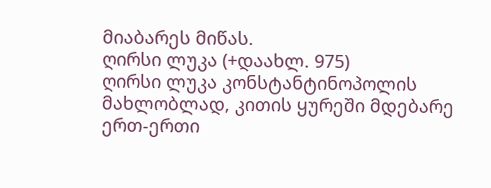მიაბარეს მიწას.
ღირსი ლუკა (+დაახლ. 975)
ღირსი ლუკა კონსტანტინოპოლის მახლობლად, კითის ყურეში მდებარე ერთ-ერთი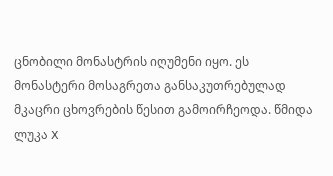ცნობილი მონასტრის იღუმენი იყო. ეს მონასტერი მოსაგრეთა განსაკუთრებულად მკაცრი ცხოვრების წესით გამოირჩეოდა. წმიდა ლუკა X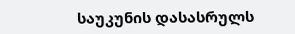საუკუნის დასასრულს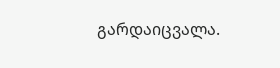გარდაიცვალა.